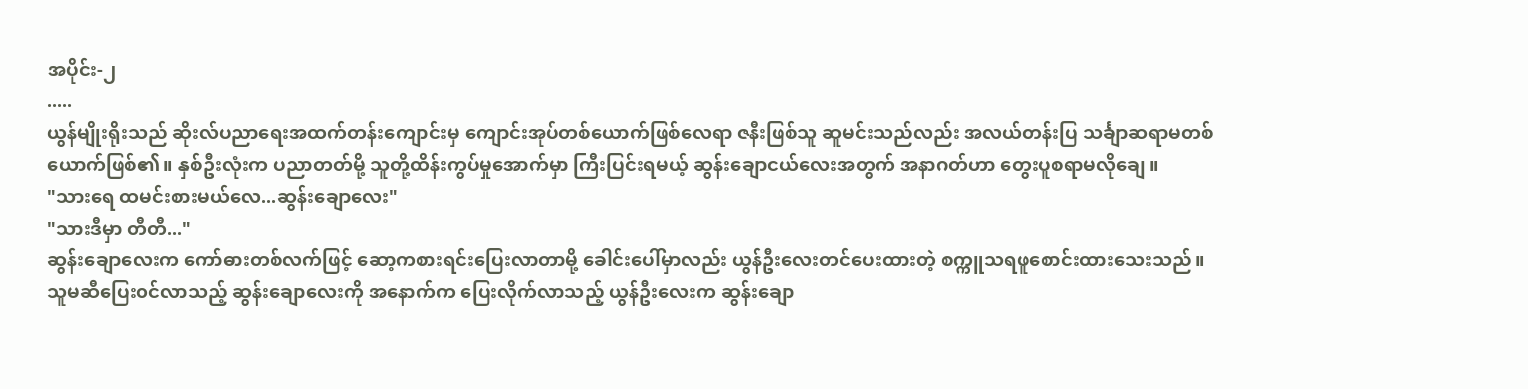အပိုင်း-၂
.....
ယွန်မျိုးရိုးသည် ဆိုးလ်ပညာရေးအထက်တန်းကျောင်းမှ ကျောင်းအုပ်တစ်ယောက်ဖြစ်လေရာ ဇနီးဖြစ်သူ ဆူမင်းသည်လည်း အလယ်တန်းပြ သင်္ချာဆရာမတစ်ယောက်ဖြစ်၏။ နှစ်ဦးလုံးက ပညာတတ်မို့ သူတို့ထိန်းကွပ်မှုအောက်မှာ ကြီးပြင်းရမယ့် ဆွန်းချောငယ်လေးအတွက် အနာဂတ်ဟာ တွေးပူစရာမလိုချေ။
"သားရေ ထမင်းစားမယ်လေ...ဆွန်းချောလေး"
"သားဒီမှာ တီတီ..."
ဆွန်းချောလေးက ကော်ဓားတစ်လက်ဖြင့် ဆော့ကစားရင်းပြေးလာတာမို့ ခေါင်းပေါ်မှာလည်း ယွန်ဦးလေးတင်ပေးထားတဲ့ စက္ကူသရဖူစောင်းထားသေးသည်။
သူမဆီပြေး၀င်လာသည့် ဆွန်းချောလေးကို အနောက်က ပြေးလိုက်လာသည့် ယွန်ဦးလေးက ဆွန်းချော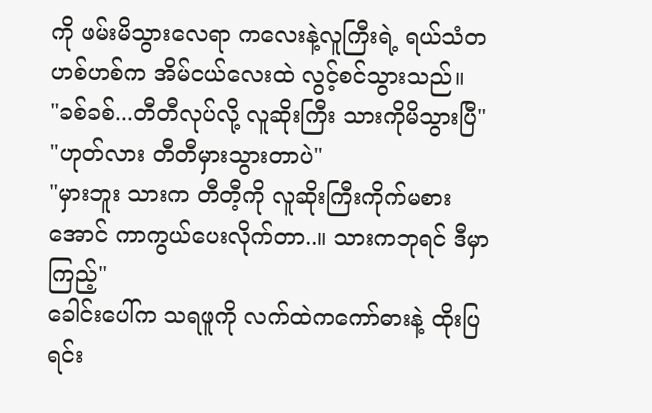ကို ဖမ်းမိသွားလေရာ ကလေးနဲ့လူကြီးရဲ့ ရယ်သံတဟစ်ဟစ်က အိမ်ငယ်လေးထဲ လွင့်စင်သွားသည်။
"ခစ်ခစ်...တီတီလုပ်လို့ လူဆိုးကြီး သားကိုမိသွားပြီ"
"ဟုတ်လား တီတီမှားသွားတာပဲ"
"မှားဘူး သားက တီတီ့ကို လူဆိုးကြီးကိုက်မစားအောင် ကာကွယ်ပေးလိုက်တာ..။ သားကဘုရင် ဒီမှာကြည့်"
ခေါင်းပေါ်က သရဖူကို လက်ထဲကကော်ဓားနဲ့ ထိုးပြရင်း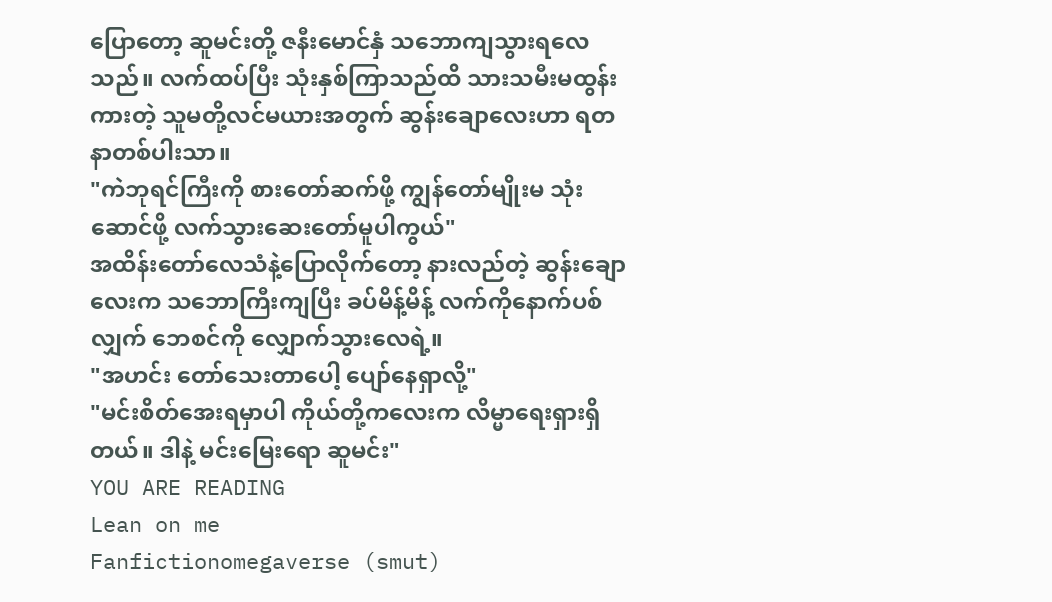ပြောတော့ ဆူမင်းတို့ ဇနီးမောင်နှံ သဘောကျသွားရလေသည်။ လက်ထပ်ပြီး သုံးနှစ်ကြာသည်ထိ သားသမီးမထွန်းကားတဲ့ သူမတို့လင်မယားအတွက် ဆွန်းချောလေးဟာ ရတနာတစ်ပါးသာ။
"ကဲဘုရင်ကြီးကို စားတော်ဆက်ဖို့ ကျွန်တော်မျိုးမ သုံးဆောင်ဖို့ လက်သွားဆေးတော်မူပါကွယ်"
အထိန်းတော်လေသံနဲ့ပြောလိုက်တော့ နားလည်တဲ့ ဆွန်းချောလေးက သဘောကြီးကျပြီး ခပ်မိန့်မိန့် လက်ကိုနောက်ပစ်လျှက် ဘေစင်ကို လျှောက်သွားလေရဲ့။
"အဟင်း တော်သေးတာပေါ့ ပျော်နေရှာလို့"
"မင်းစိတ်အေးရမှာပါ ကိုယ်တို့ကလေးက လိမ္မာရေးရှားရှိတယ်။ ဒါနဲ့ မင်းမြေးရော ဆူမင်း"
YOU ARE READING
Lean on me
Fanfictionomegaverse (smut)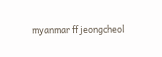myanmar ff jeongcheol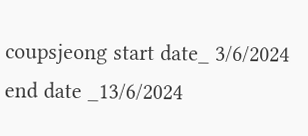coupsjeong start date_ 3/6/2024 end date _13/6/2024